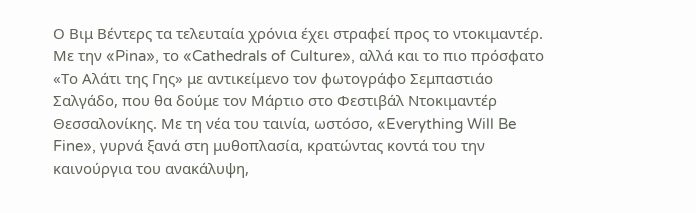Ο Βιμ Βέντερς τα τελευταία χρόνια έχει στραφεί προς το ντοκιμαντέρ. Με την «Pina», το «Cathedrals of Culture», αλλά και το πιο πρόσφατο «Το Αλάτι της Γης» με αντικείμενο τον φωτογράφο Σεμπαστιάο Σαλγάδο, που θα δούμε τον Μάρτιο στο Φεστιβάλ Ντοκιμαντέρ Θεσσαλονίκης. Με τη νέα του ταινία, ωστόσο, «Everything Will Be Fine», γυρνά ξανά στη μυθοπλασία, κρατώντας κοντά του την καινούργια του ανακάλυψη,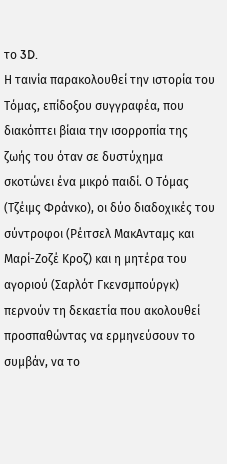το 3D.
Η ταινία παρακολουθεί την ιστορία του Τόμας, επίδοξου συγγραφέα, που διακόπτει βίαια την ισορροπία της ζωής του όταν σε δυστύχημα σκοτώνει ένα μικρό παιδί. Ο Τόμας (Τζέιμς Φράνκο), οι δύο διαδοχικές του σύντροφοι (Ρέιτσελ ΜακΑνταμς και Μαρί-Ζοζέ Κροζ) και η μητέρα του αγοριού (Σαρλότ Γκενσμπούργκ) περνούν τη δεκαετία που ακολουθεί προσπαθώντας να ερμηνεύσουν το συμβάν, να το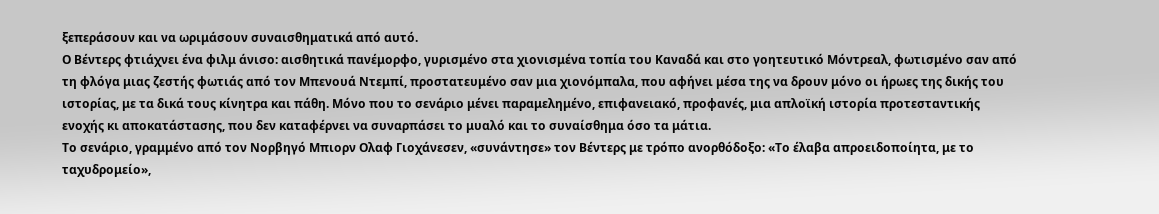ξεπεράσουν και να ωριμάσουν συναισθηματικά από αυτό.
Ο Βέντερς φτιάχνει ένα φιλμ άνισο: αισθητικά πανέμορφο, γυρισμένο στα χιονισμένα τοπία του Καναδά και στο γοητευτικό Μόντρεαλ, φωτισμένο σαν από τη φλόγα μιας ζεστής φωτιάς από τον Μπενουά Ντεμπί, προστατευμένο σαν μια χιονόμπαλα, που αφήνει μέσα της να δρουν μόνο οι ήρωες της δικής του ιστορίας, με τα δικά τους κίνητρα και πάθη. Μόνο που το σενάριο μένει παραμελημένο, επιφανειακό, προφανές, μια απλοϊκή ιστορία προτεσταντικής ενοχής κι αποκατάστασης, που δεν καταφέρνει να συναρπάσει το μυαλό και το συναίσθημα όσο τα μάτια.
Το σενάριο, γραμμένο από τον Νορβηγό Μπιορν Ολαφ Γιοχάνεσεν, «συνάντησε» τον Βέντερς με τρόπο ανορθόδοξο: «Το έλαβα απροειδοποίητα, με το ταχυδρομείο»,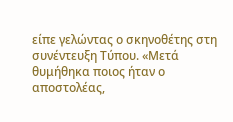είπε γελώντας ο σκηνοθέτης στη συνέντευξη Τύπου. «Μετά θυμήθηκα ποιος ήταν ο αποστολέας,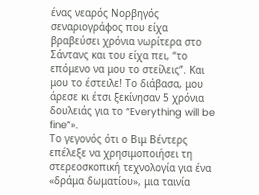ένας νεαρός Νορβηγός σεναριογράφος που είχα βραβεύσει χρόνια νωρίτερα στο Σάντανς και του είχα πει, “το επόμενο να μου το στείλεις”. Και μου το έστειλε! Το διάβασα, μου άρεσε κι έτσι ξεκίνησαν 5 χρόνια δουλειάς για το “Everything will be fine”».
Το γεγονός ότι ο Βιμ Βέντερς επέλεξε να χρησιμοποιήσει τη στερεοσκοπική τεχνολογία για ένα «δράμα δωματίου», μια ταινία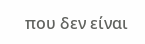που δεν είναι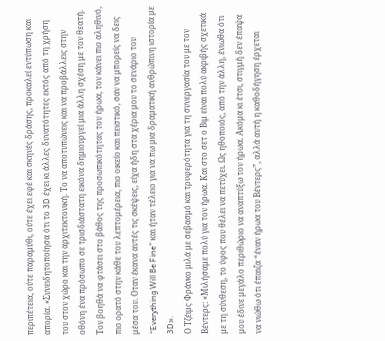περιπέτεια, ούτε παραμύθι, ούτε έχει εφέ και σκηνές δράσης, προκαλεί εντύπωση και απορία. «Συνειδητοποίησα ότι το 3D έχει κι άλλες δυνατότητες εκτός από τη χρήση του στον χώρο και την αρχιτεκτονική. Το να αποτυπώνεις και να προβάλλεις στην οθόνη ένα πρόσωπο σε τρισδιάστατη εικόνα δημιουργεί μια άλλη σχέση με τον θεατή. Τον βοηθά να φτάσει στο βάθος της προσωπικότητας του ήρωα, τον κάνει πιο αληθινό, πιο ορατό στην κάθε του λεπτομέρεια, πιο οικείο και πειστικό, σαν να μπορείς να δεις μέσα του. Οταν έκανα αυτές τις σκέψεις, είχα ήδη στα χέρια μου το σενάριο του “Everything Will Be Fine” και ήταν τέλειο για να πω μια δραματική ανθρώπινη ιστορία με 3D».
Ο Τζέιμς Φράνκο μιλά με σεβασμό και τρυφερότητα για τη συνεργασία του με τον Βέντερς: «Μιλήσαμε πολύ για τον ήρωα. Και στο σετ ο Βιμ είναι πολύ ακριβής σχετικά με τη σύνθεση, το ύφος που θέλει να πετύχει. Ως ηθοποιός, από την άλλη, ένιωθα ότι μου έδινε μεγάλο περιθώριο να αναπτύξω τον ήρωα. Ακόμα κι έτσι, στιγμή δεν έπαψα να νιώθω ότι έπαιζα “έναν ήρωα του Βέντερς”, αλλά αυτή η καθοδήγηση έρχεται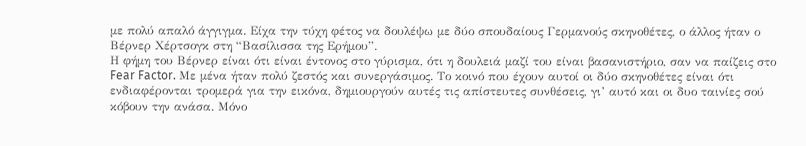με πολύ απαλό άγγιγμα. Είχα την τύχη φέτος να δουλέψω με δύο σπουδαίους Γερμανούς σκηνοθέτες, ο άλλος ήταν ο Βέρνερ Χέρτσογκ στη “Βασίλισσα της Ερήμου”.
Η φήμη του Βέρνερ είναι ότι είναι έντονος στο γύρισμα, ότι η δουλειά μαζί του είναι βασανιστήριο, σαν να παίζεις στο Fear Factor. Με μένα ήταν πολύ ζεστός και συνεργάσιμος. Το κοινό που έχουν αυτοί οι δύο σκηνοθέτες είναι ότι ενδιαφέρονται τρομερά για την εικόνα, δημιουργούν αυτές τις απίστευτες συνθέσεις, γι’ αυτό και οι δυο ταινίες σού κόβουν την ανάσα. Μόνο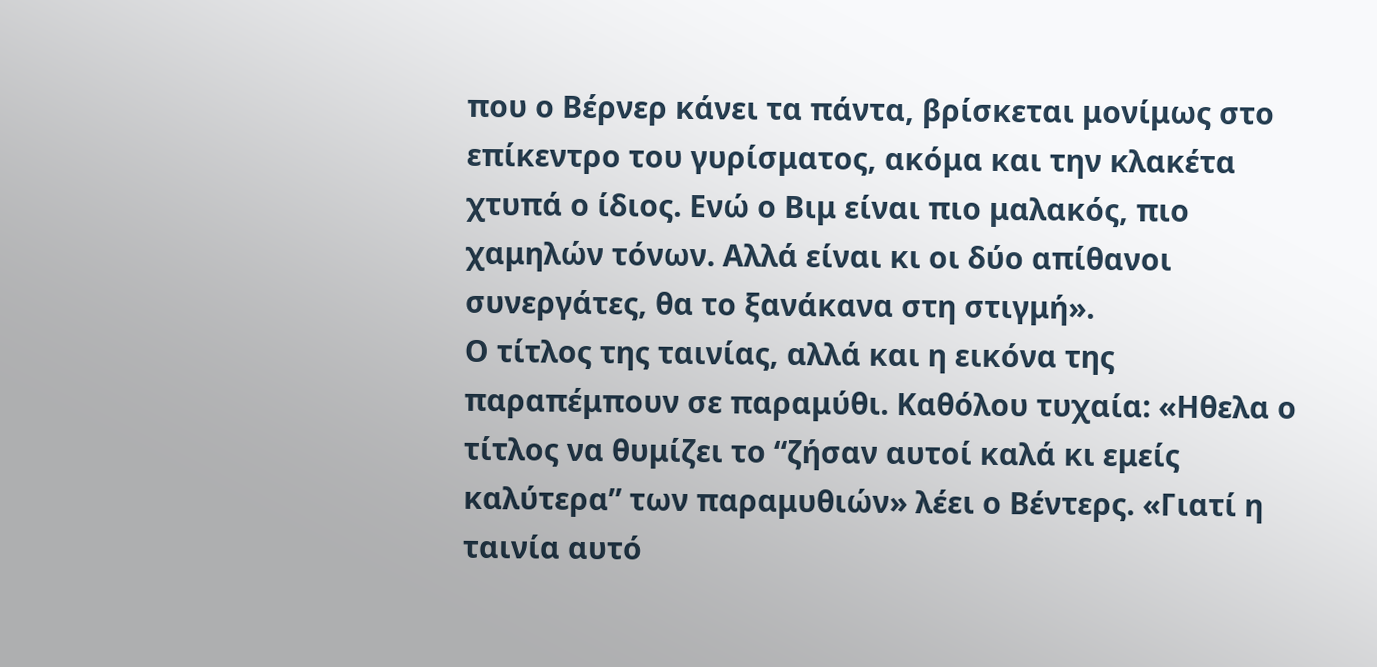που ο Βέρνερ κάνει τα πάντα, βρίσκεται μονίμως στο επίκεντρο του γυρίσματος, ακόμα και την κλακέτα χτυπά ο ίδιος. Ενώ ο Βιμ είναι πιο μαλακός, πιο χαμηλών τόνων. Αλλά είναι κι οι δύο απίθανοι συνεργάτες, θα το ξανάκανα στη στιγμή».
Ο τίτλος της ταινίας, αλλά και η εικόνα της παραπέμπουν σε παραμύθι. Καθόλου τυχαία: «Ηθελα ο τίτλος να θυμίζει το “ζήσαν αυτοί καλά κι εμείς καλύτερα” των παραμυθιών» λέει ο Βέντερς. «Γιατί η ταινία αυτό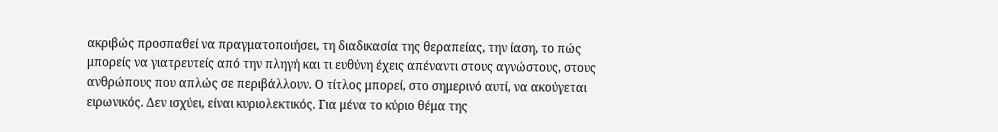ακριβώς προσπαθεί να πραγματοποιήσει, τη διαδικασία της θεραπείας, την ίαση, το πώς μπορείς να γιατρευτείς από την πληγή και τι ευθύνη έχεις απέναντι στους αγνώστους, στους ανθρώπους που απλώς σε περιβάλλουν. Ο τίτλος μπορεί, στο σημερινό αυτί, να ακούγεται ειρωνικός. Δεν ισχύει, είναι κυριολεκτικός. Για μένα το κύριο θέμα της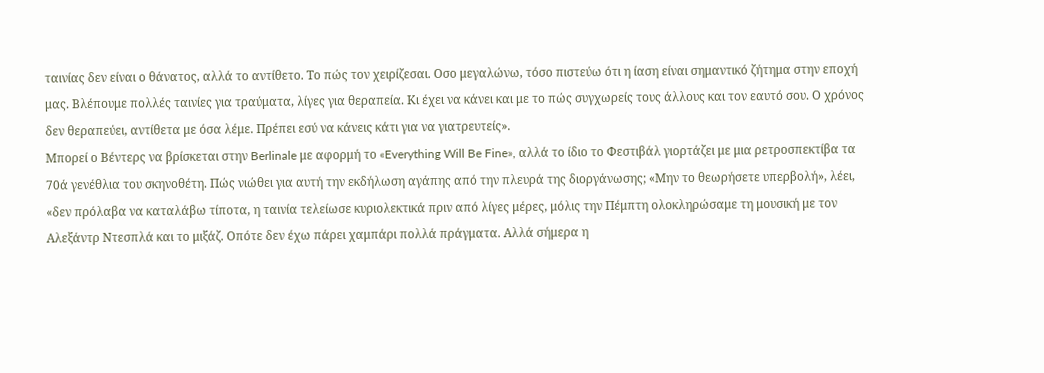ταινίας δεν είναι ο θάνατος, αλλά το αντίθετο. Το πώς τον χειρίζεσαι. Οσο μεγαλώνω, τόσο πιστεύω ότι η ίαση είναι σημαντικό ζήτημα στην εποχή μας. Βλέπουμε πολλές ταινίες για τραύματα, λίγες για θεραπεία. Κι έχει να κάνει και με το πώς συγχωρείς τους άλλους και τον εαυτό σου. Ο χρόνος δεν θεραπεύει, αντίθετα με όσα λέμε. Πρέπει εσύ να κάνεις κάτι για να γιατρευτείς».
Μπορεί ο Βέντερς να βρίσκεται στην Berlinale με αφορμή το «Everything Will Be Fine», αλλά το ίδιο το Φεστιβάλ γιορτάζει με μια ρετροσπεκτίβα τα 70ά γενέθλια του σκηνοθέτη. Πώς νιώθει για αυτή την εκδήλωση αγάπης από την πλευρά της διοργάνωσης; «Μην το θεωρήσετε υπερβολή», λέει, «δεν πρόλαβα να καταλάβω τίποτα, η ταινία τελείωσε κυριολεκτικά πριν από λίγες μέρες, μόλις την Πέμπτη ολοκληρώσαμε τη μουσική με τον Αλεξάντρ Ντεσπλά και το μιξάζ. Οπότε δεν έχω πάρει χαμπάρι πολλά πράγματα. Αλλά σήμερα η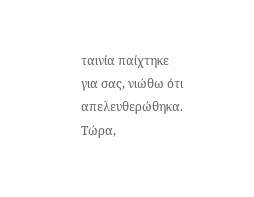ταινία παίχτηκε για σας, νιώθω ότι απελευθερώθηκα. Τώρα,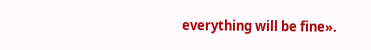everything will be fine».